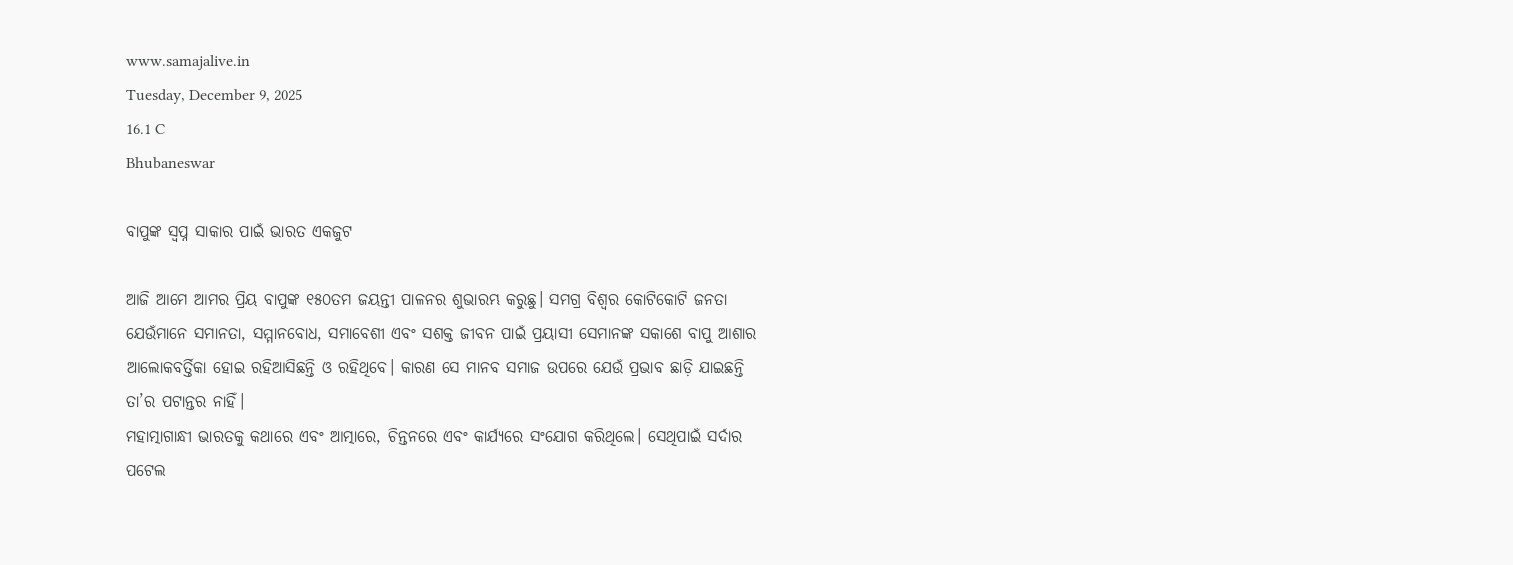www.samajalive.in
Tuesday, December 9, 2025
16.1 C
Bhubaneswar

ବାପୁଙ୍କ ସ୍ବପ୍ନ ସାକାର ପାଇଁ ଭାରତ ଏକଜୁଟ

ଆଜି ଆମେ ଆମର ପ୍ରିୟ ବାପୁଙ୍କ ୧୫୦ତମ ଜୟନ୍ତୀ ପାଳନର ଶୁଭାରମ୍ଭ କରୁଛୁ। ସମଗ୍ର ବିଶ୍ବର କୋଟିକୋଟି ଜନତା ଯେଉଁମାନେ ସମାନତା, ସମ୍ମାନବୋଧ, ସମାବେଶୀ ଏବଂ ସଶକ୍ତ ଜୀବନ ପାଇଁ ପ୍ରୟାସୀ ସେମାନଙ୍କ ସକାଶେ ବାପୁ ଆଶାର ଆଲୋକବର୍ତ୍ତିକା ହୋଇ ରହିଆସିଛନ୍ତି ଓ ରହିଥିବେ। କାରଣ ସେ ମାନବ ସମାଜ ଉପରେ ଯେଉଁ ପ୍ରଭାବ ଛାଡ଼ି ଯାଇଛନ୍ତି ତା’ର ପଟାନ୍ତର ନାହିଁ।
ମହାତ୍ମାଗାନ୍ଧୀ ଭାରତକୁ କଥାରେ ଏବଂ ଆତ୍ମାରେ, ଚିନ୍ତନରେ ଏବଂ କାର୍ଯ୍ୟରେ ସଂଯୋଗ କରିଥିଲେ। ସେଥିପାଇଁ ସର୍ଦାର ପଟେଲ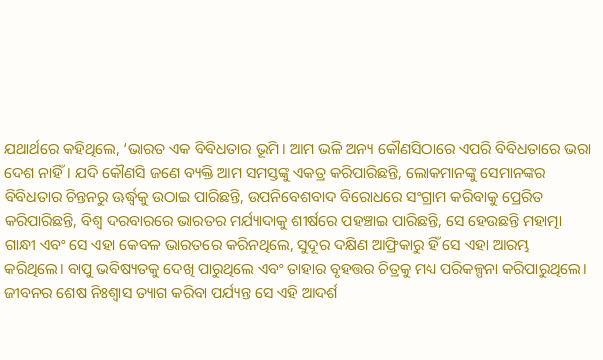ଯଥାର୍ଥରେ କହିଥିଲେ, ‘ଭାରତ ଏକ ବିବିଧତାର ଭୂମି। ଆମ ଭଳି ଅନ୍ୟ କୌଣସିଠାରେ ଏପରି ବିବିଧତାରେ ଭରା ଦେଶ ନାହିଁ। ଯଦି କୌଣସି ଜଣେ ବ୍ୟକ୍ତି ଆମ ସମସ୍ତଙ୍କୁ ଏକତ୍ର କରିପାରିଛନ୍ତି, ଲୋକମାନଙ୍କୁ ସେମାନଙ୍କର ବିବିଧତାର ଚିନ୍ତନରୁ ଊର୍ଦ୍ଧ୍ବକୁ ଉଠାଇ ପାରିଛନ୍ତି, ଉପନିବେଶବାଦ ବିରୋଧରେ ସଂଗ୍ରାମ କରିବାକୁ ପ୍ରେରିତ କରିପାରିଛନ୍ତି, ବିଶ୍ବ ଦରବାରରେ ଭାରତର ମର୍ଯ୍ୟାଦାକୁ ଶୀର୍ଷରେ ପହଞ୍ଚାଇ ପାରିଛନ୍ତି, ସେ ହେଉଛନ୍ତି ମହାତ୍ମା ଗାନ୍ଧୀ ଏବଂ ସେ ଏହା କେବଳ ଭାରତରେ କରିନଥିଲେ, ସୁଦୂର ଦକ୍ଷିଣ ଆଫ୍ରିକାରୁ ହିଁ ସେ ଏହା ଆରମ୍ଭ କରିଥିଲେ। ବାପୁ ଭବିଷ୍ୟତକୁ ଦେଖି ପାରୁଥିଲେ ଏବଂ ତାହାର ବୃହତ୍ତର ଚିତ୍ରକୁ ମଧ୍ୟ ପରିକଳ୍ପନା କରିପାରୁଥିଲେ। ଜୀବନର ଶେଷ ନିଃଶ୍ବାସ ତ୍ୟାଗ କରିବା ପର୍ଯ୍ୟନ୍ତ ସେ ଏହି ଆଦର୍ଶ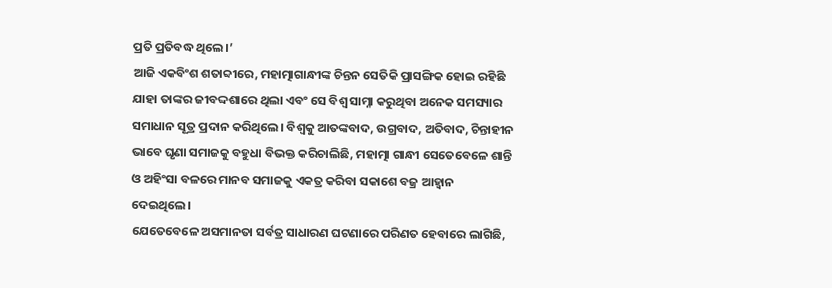ପ୍ରତି ପ୍ରତିବଦ୍ଧ ଥିଲେ।’
ଆଜି ଏକବିଂଶ ଶତାବ୍ଦୀରେ, ମହାତ୍ମାଗାନ୍ଧୀଙ୍କ ଚିନ୍ତନ ସେତିକି ପ୍ରାସଙ୍ଗିକ ହୋଇ ରହିଛି ଯାହା ତାଙ୍କର ଜୀବଦ୍ଦଶାରେ ଥିଲା ଏବଂ ସେ ବିଶ୍ବ ସାମ୍ନା କରୁଥିବା ଅନେକ ସମସ୍ୟାର ସମାଧାନ ସୂତ୍ର ପ୍ରଦାନ କରିଥିଲେ। ବିଶ୍ବକୁ ଆତଙ୍କବାଦ, ଉଗ୍ରବାଦ, ଅତିବାଦ, ଚିନ୍ତାହୀନ ଭାବେ ଘୃଣା ସମାଜକୁ ବହୁଧା ବିଭକ୍ତ କରିଚାଲିଛି, ମହାତ୍ମା ଗାନ୍ଧୀ ସେତେବେଳେ ଶାନ୍ତି ଓ ଅହିଂସା ବଳରେ ମାନବ ସମାଜକୁ ଏକତ୍ର କରିବା ସକାଶେ ବଜ୍ର ଆହ୍ବାନ ଦେଇଥିଲେ।
ଯେତେବେଳେ ଅସମାନତା ସର୍ବତ୍ର ସାଧାରଣ ଘଟଣାରେ ପରିଣତ ହେବାରେ ଲାଗିଛି,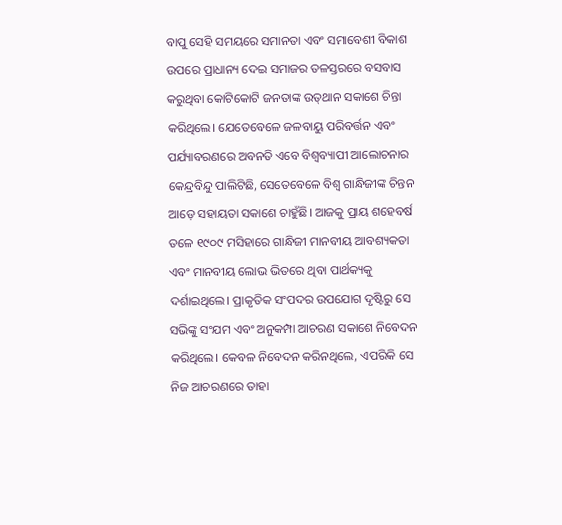ବାପୁ ସେହି ସମୟରେ ସମାନତା ଏବଂ ସମାବେଶୀ ବିକାଶ ଉପରେ ପ୍ରାଧାନ୍ୟ ଦେଇ ସମାଜର ତଳସ୍ତରରେ ବସବାସ କରୁଥିବା କୋଟିକୋଟି ଜନତାଙ୍କ ଉତ୍‌ଥାନ ସକାଶେ ଚିନ୍ତା କରିଥିଲେ। ଯେତେବେଳେ ଜଳବାୟୁ ପରିବର୍ତ୍ତନ ଏବଂ ପର୍ଯ୍ୟାବରଣରେ ଅବନତି ଏବେ ବିଶ୍ବବ୍ୟାପୀ ଆଲୋଚନାର କେନ୍ଦ୍ରବିନ୍ଦୁ ପାଲିଟିଛି, ସେତେବେଳେ ବିଶ୍ବ ଗାନ୍ଧିଜୀଙ୍କ ଚିନ୍ତନ ଆଡ଼େ ସହାୟତା ସକାଶେ ଚାହୁଁଛି। ଆଜକୁ ପ୍ରାୟ ଶହେବର୍ଷ ତଳେ ୧୯୦୯ ମସିହାରେ ଗାନ୍ଧିଜୀ ମାନବୀୟ ଆବଶ୍ୟକତା ଏବଂ ମାନବୀୟ ଲୋଭ ଭିତରେ ଥିବା ପାର୍ଥକ୍ୟକୁ ଦର୍ଶାଇଥିଲେ। ପ୍ରାକୃତିକ ସଂପଦର ଉପଯୋଗ ଦୃଷ୍ଟିରୁ ସେ ସଭିଙ୍କୁ ସଂଯମ ଏବଂ ଅନୁକମ୍ପା ଆଚରଣ ସକାଶେ ନିବେଦନ କରିଥିଲେ। କେବଳ ନିବେଦନ କରିନଥିଲେ, ଏପରିକି ସେ ନିଜ ଆଚରଣରେ ତାହା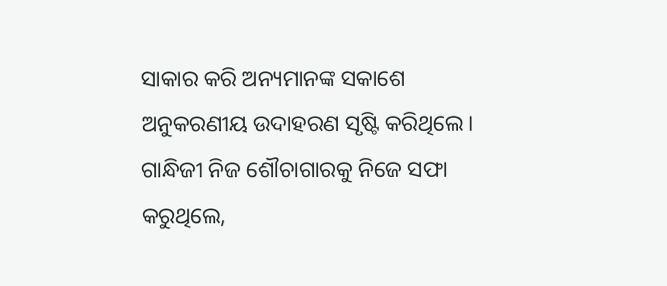ସାକାର କରି ଅନ୍ୟମାନଙ୍କ ସକାଶେ ଅନୁକରଣୀୟ ଉଦାହରଣ ସୃଷ୍ଟି କରିଥିଲେ। ଗାନ୍ଧିଜୀ ନିଜ ଶୌଚାଗାରକୁ ନିଜେ ସଫା କରୁଥିଲେ,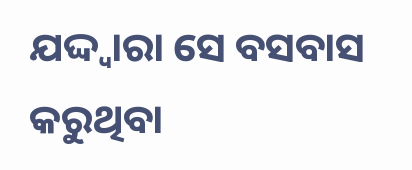ଯଦ୍ଦ୍ବାରା ସେ ବସବାସ କରୁଥିବା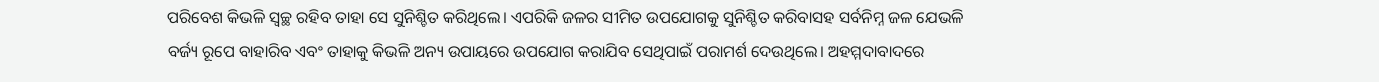ପରିବେଶ କିଭଳି ସ୍ବଚ୍ଛ ରହିବ ତାହା ସେ ସୁନିଶ୍ଚିତ କରିଥିଲେ। ଏପରିକି ଜଳର ସୀମିତ ଉପଯୋଗକୁ ସୁନିଶ୍ଚିତ କରିବାସହ ସର୍ବନିମ୍ନ ଜଳ ଯେଭଳି ବର୍ଜ୍ୟ ରୂପେ ବାହାରିବ ଏବଂ ତାହାକୁ କିଭଳି ଅନ୍ୟ ଉପାୟରେ ଉପଯୋଗ କରାଯିବ ସେଥିପାଇଁ ପରାମର୍ଶ ଦେଉଥିଲେ। ଅହମ୍ମଦାବାଦରେ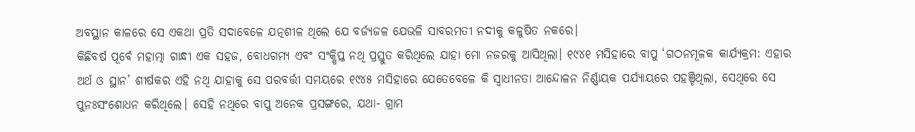ଅବସ୍ଥାନ କାଳରେ ସେ ଏକଥା ପ୍ରତି ସଦାବେଳେ ଯତ୍ନଶୀଳ ଥିଲେ ଯେ ବର୍ଜ୍ୟଜଳ ଯେଭଳି ସାବରମତୀ ନଦୀକୁ କଳୁଷିତ ନକରେ।
କିଛିବର୍ଷ ପୂର୍ବେ ମହାତ୍ମା ଗାନ୍ଧୀ ଏକ ସହଜ, ବୋଧଗମ୍ୟ ଏବଂ ସଂକ୍ଷିପ୍ତ ନଥି ପ୍ରସ୍ତୁତ କରିଥିଲେ ଯାହା ମୋ ନଜରକୁ ଆସିଥିଲା। ୧୯୪୧ ମସିହାରେ ବାପୁ ‘ଗଠନମୂଳକ କାର୍ଯ୍ୟକ୍ରମ: ଏହାର ଅର୍ଥ ଓ ସ୍ଥାନ’ ଶୀର୍ଷକର ଏହି ନଥି ଯାହାକୁ ସେ ପରବର୍ତ୍ତୀ ସମୟରେ ୧୯୪୫ ମସିହାରେ ଯେତେବେଳେ କି ସ୍ବାଧୀନତା ଆନ୍ଦୋଳନ ନିର୍ଣ୍ଣାୟକ ପର୍ଯ୍ୟାୟରେ ପହଞ୍ଚିଥିଲା, ସେଥିରେ ସେ ପୁନଃସଂଶୋଧନ କରିଥିଲେ। ସେହି ନଥିରେ ବାପୁ ଅନେକ ପ୍ରସଙ୍ଗରେ, ଯଥା- ଗ୍ରାମ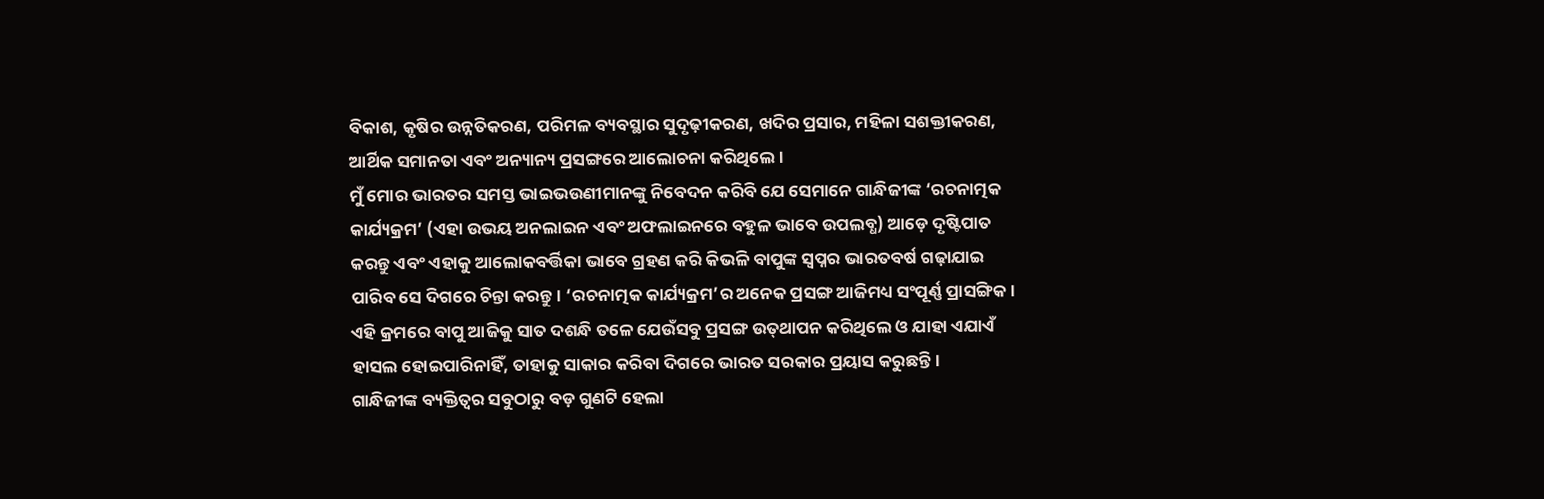ବିକାଶ, କୃଷିର ଉନ୍ନତିକରଣ, ପରିମଳ ବ୍ୟବସ୍ଥାର ସୁଦୃଢ଼ୀକରଣ, ଖଦିର ପ୍ରସାର, ମହିଳା ସଶକ୍ତୀକରଣ, ଆର୍ଥିକ ସମାନତା ଏବଂ ଅନ୍ୟାନ୍ୟ ପ୍ରସଙ୍ଗରେ ଆଲୋଚନା କରିଥିଲେ।
ମୁଁ ମୋର ଭାରତର ସମସ୍ତ ଭାଇଭଉଣୀମାନଙ୍କୁ ନିବେଦନ କରିବି ଯେ ସେମାନେ ଗାନ୍ଧିଜୀଙ୍କ ‘ରଚନାତ୍ମକ କାର୍ଯ୍ୟକ୍ରମ’ (ଏହା ଉଭୟ ଅନଲାଇନ ଏବଂ ଅଫଲାଇନରେ ବହୁଳ ଭାବେ ଉପଲବ୍ଧ) ଆଡ଼େ ଦୃଷ୍ଟିପାତ କରନ୍ତୁ ଏବଂ ଏହାକୁ ଆଲୋକବର୍ତ୍ତିକା ଭାବେ ଗ୍ରହଣ କରି କିଭଳି ବାପୁଙ୍କ ସ୍ବପ୍ନର ଭାରତବର୍ଷ ଗଢ଼ାଯାଇ ପାରିବ ସେ ଦିଗରେ ଚିନ୍ତା କରନ୍ତୁ। ‘ରଚନାତ୍ମକ କାର୍ଯ୍ୟକ୍ରମ’ର ଅନେକ ପ୍ରସଙ୍ଗ ଆଜିମଧ୍ୟ ସଂପୂର୍ଣ୍ଣ ପ୍ରାସଙ୍ଗିକ। ଏହି କ୍ରମରେ ବାପୁ ଆଜିକୁ ସାତ ଦଶନ୍ଧି ତଳେ ଯେଉଁସବୁ ପ୍ରସଙ୍ଗ ଉତ୍‌ଥାପନ କରିଥିଲେ ଓ ଯାହା ଏଯାଏଁ ହାସଲ ହୋଇପାରିନାହିଁ, ତାହାକୁ ସାକାର କରିବା ଦିଗରେ ଭାରତ ସରକାର ପ୍ରୟାସ କରୁଛନ୍ତି।
ଗାନ୍ଧିଜୀଙ୍କ ବ୍ୟକ୍ତିତ୍ବର ସବୁଠାରୁ ବଡ଼ ଗୁଣଟି ହେଲା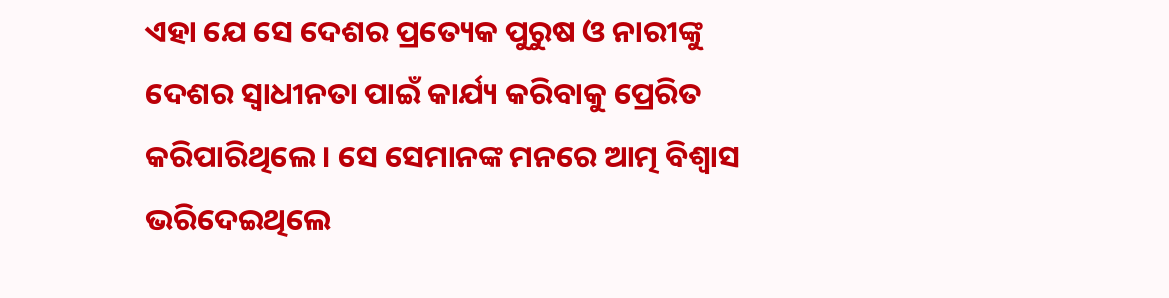ଏହା ଯେ ସେ ଦେଶର ପ୍ରତ୍ୟେକ ପୁରୁଷ ଓ ନାରୀଙ୍କୁ ଦେଶର ସ୍ବାଧୀନତା ପାଇଁ କାର୍ଯ୍ୟ କରିବାକୁ ପ୍ରେରିତ କରିପାରିଥିଲେ। ସେ ସେମାନଙ୍କ ମନରେ ଆତ୍ମ ବିଶ୍ବାସ ଭରିଦେଇଥିଲେ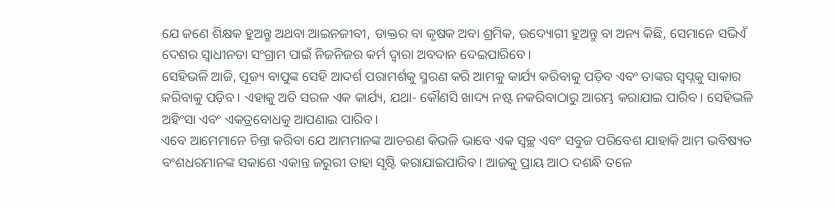ଯେ ଜଣେ ଶିକ୍ଷକ ହୁଅନ୍ତୁ ଅଥବା ଆଇନଜୀବୀ, ଡାକ୍ତର ବା କୃଷକ ଅବା ଶ୍ରମିକ, ଉଦ୍ୟୋଗୀ ହୁଅନ୍ତୁ ବା ଅନ୍ୟ କିଛି, ସେମାନେ ସଭିଏଁ ଦେଶର ସ୍ବାଧୀନତା ସଂଗ୍ରାମ ପାଇଁ ନିଜନିଜର କର୍ମ ଦ୍ବାରା ଅବଦାନ ଦେଇପାରିବେ।
ସେହିଭଳି ଆଜି, ପୂଜ୍ୟ ବାପୁଙ୍କ ସେହି ଆଦର୍ଶ ପରାମର୍ଶକୁ ସ୍ମରଣ କରି ଆମକୁ କାର୍ଯ୍ୟ କରିବାକୁ ପଡ଼ିବ ଏବଂ ତାଙ୍କର ସ୍ବପ୍ନକୁ ସାକାର କରିବାକୁ ପଡ଼ିବ। ଏହାକୁ ଅତି ସରଳ ଏକ କାର୍ଯ୍ୟ, ଯଥା- କୌଣସି ଖାଦ୍ୟ ନଷ୍ଟ ନକରିବାଠାରୁ ଆରମ୍ଭ କରାଯାଇ ପାରିବ। ସେହିଭଳି ଅହିଂସା ଏବଂ ଏକତ୍ରବୋଧକୁ ଆପଣାଇ ପାରିବ।
ଏବେ ଆମେମାନେ ଚିନ୍ତା କରିବା ଯେ ଆମମାନଙ୍କ ଆଚରଣ କିଭଳି ଭାବେ ଏକ ସ୍ବଚ୍ଛ ଏବଂ ସବୁଜ ପରିବେଶ ଯାହାକି ଆମ ଭବିଷ୍ୟତ ବଂଶଧରମାନଙ୍କ ସକାଶେ ଏକାନ୍ତ ଜରୁରୀ ତାହା ସୃଷ୍ଟି କରାଯାଇପାରିବ। ଆଜକୁ ପ୍ରାୟ ଆଠ ଦଶନ୍ଧି ତଳେ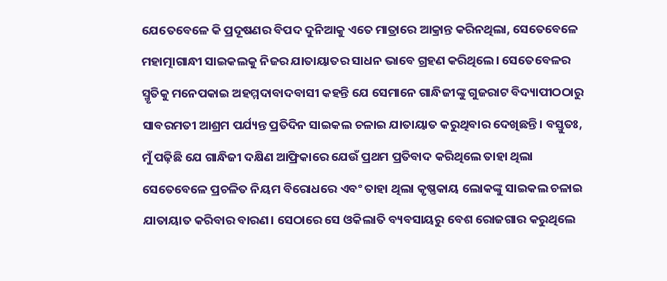ଯେତେବେଳେ କି ପ୍ରଦୂଷଣର ବିପଦ ଦୁନିଆକୁ ଏତେ ମାତ୍ରାରେ ଆକ୍ରାନ୍ତ କରିନଥିଲା, ସେତେବେଳେ ମହାତ୍ମାଗାନ୍ଧୀ ସାଇକଲକୁ ନିଜର ଯାତାୟାତର ସାଧନ ଭାବେ ଗ୍ରହଣ କରିଥିଲେ। ସେତେବେଳର ସ୍ମୃତିକୁ ମନେପକାଇ ଅହମ୍ମଦାବାଦବାସୀ କହନ୍ତି ଯେ ସେମାନେ ଗାନ୍ଧିଜୀଙ୍କୁ ଗୁଜରାଟ ବିଦ୍ୟାପୀଠଠାରୁ ସାବରମତୀ ଆଶ୍ରମ ପର୍ଯ୍ୟନ୍ତ ପ୍ରତିଦିନ ସାଇକଲ ଚଳାଇ ଯାତାୟାତ କରୁଥିବାର ଦେଖିଛନ୍ତି। ବସ୍ତୁତଃ, ମୁଁ ପଢ଼ିଛି ଯେ ଗାନ୍ଧିଜୀ ଦକ୍ଷିଣ ଆଫ୍ରିକାରେ ଯେଉଁ ପ୍ରଥମ ପ୍ରତିବାଦ କରିଥିଲେ ତାହା ଥିଲା ସେତେବେଳେ ପ୍ରଚଳିତ ନିୟମ ବିରୋଧରେ ଏବଂ ତାହା ଥିଲା କୃଷ୍ଣକାୟ ଲୋକଙ୍କୁ ସାଇକଲ ଚଳାଇ ଯାତାୟାତ କରିବାର ବାରଣ। ସେଠାରେ ସେ ଓକିଲାତି ବ୍ୟବସାୟରୁ ବେଶ ରୋଜଗାର କରୁଥିଲେ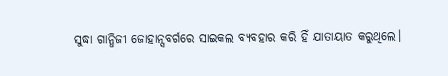ସୁଦ୍ଧା ଗାନ୍ଧିଜୀ ଜୋହାନ୍ସବର୍ଗରେ ସାଇକଲ ବ୍ୟବହାର କରି ହିଁ ଯାତାୟାତ କରୁଥିଲେ।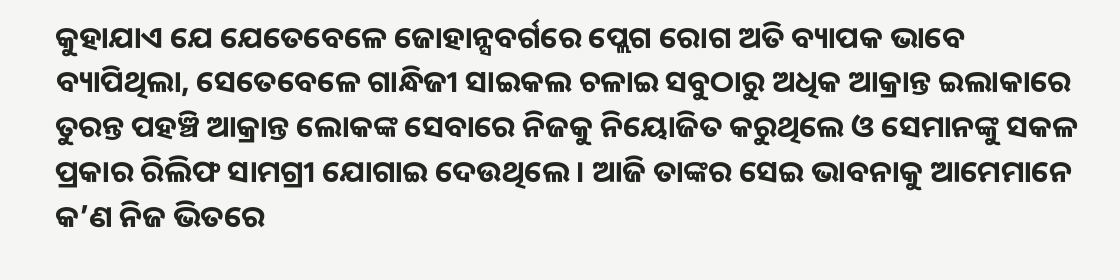କୁହାଯାଏ ଯେ ଯେତେବେଳେ ଜୋହାନ୍ସବର୍ଗରେ ପ୍ଲେଗ ରୋଗ ଅତି ବ୍ୟାପକ ଭାବେ ବ୍ୟାପିଥିଲା, ସେତେବେଳେ ଗାନ୍ଧିଜୀ ସାଇକଲ ଚଳାଇ ସବୁଠାରୁ ଅଧିକ ଆକ୍ରାନ୍ତ ଇଲାକାରେ ତୁରନ୍ତ ପହଞ୍ଚି ଆକ୍ରାନ୍ତ ଲୋକଙ୍କ ସେବାରେ ନିଜକୁ ନିୟୋଜିତ କରୁଥିଲେ ଓ ସେମାନଙ୍କୁ ସକଳ ପ୍ରକାର ରିଲିଫ ସାମଗ୍ରୀ ଯୋଗାଇ ଦେଉଥିଲେ। ଆଜି ତାଙ୍କର ସେଇ ଭାବନାକୁ ଆମେମାନେ କ’ଣ ନିଜ ଭିତରେ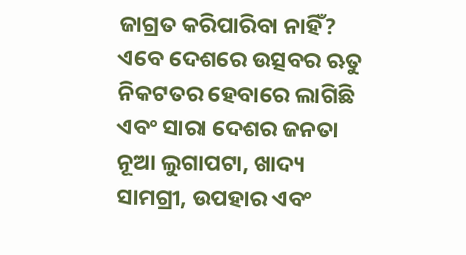ଜାଗ୍ରତ କରିପାରିବା ନାହିଁ?
ଏବେ ଦେଶରେ ଉତ୍ସବର ଋତୁ ନିକଟତର ହେବାରେ ଲାଗିଛି ଏବଂ ସାରା ଦେଶର ଜନତା ନୂଆ ଲୁଗାପଟା, ଖାଦ୍ୟ ସାମଗ୍ରୀ, ଉପହାର ଏବଂ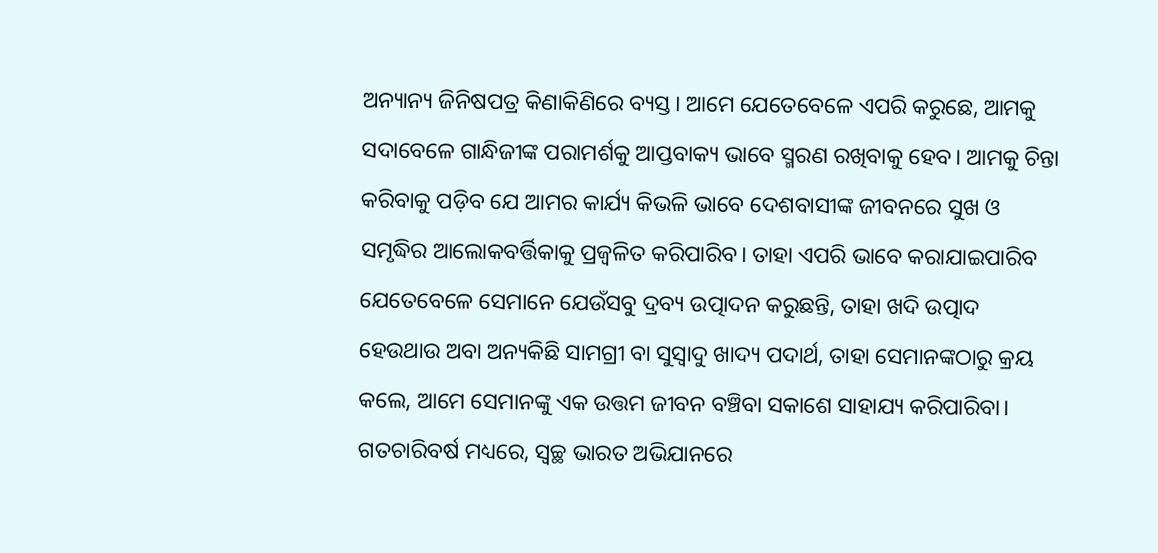ଅନ୍ୟାନ୍ୟ ଜିନିଷପତ୍ର କିଣାକିଣିରେ ବ୍ୟସ୍ତ। ଆମେ ଯେତେବେଳେ ଏପରି କରୁଛେ, ଆମକୁ ସଦାବେଳେ ଗାନ୍ଧିଜୀଙ୍କ ପରାମର୍ଶକୁ ଆପ୍ତବାକ୍ୟ ଭାବେ ସ୍ମରଣ ରଖିବାକୁ ହେବ। ଆମକୁ ଚିନ୍ତା କରିବାକୁ ପଡ଼ିବ ଯେ ଆମର କାର୍ଯ୍ୟ କିଭଳି ଭାବେ ଦେଶବାସୀଙ୍କ ଜୀବନରେ ସୁଖ ଓ ସମୃଦ୍ଧିର ଆଲୋକବର୍ତ୍ତିକାକୁ ପ୍ରଜ୍ବଳିତ କରିପାରିବ। ତାହା ଏପରି ଭାବେ କରାଯାଇପାରିବ ଯେତେବେଳେ ସେମାନେ ଯେଉଁସବୁ ଦ୍ରବ୍ୟ ଉତ୍ପାଦନ କରୁଛନ୍ତି, ତାହା ଖଦି ଉତ୍ପାଦ ହେଉଥାଉ ଅବା ଅନ୍ୟକିଛି ସାମଗ୍ରୀ ବା ସୁସ୍ବାଦୁ ଖାଦ୍ୟ ପଦାର୍ଥ, ତାହା ସେମାନଙ୍କଠାରୁ କ୍ରୟ କଲେ, ଆମେ ସେମାନଙ୍କୁ ଏକ ଉତ୍ତମ ଜୀବନ ବଞ୍ଚିବା ସକାଶେ ସାହାଯ୍ୟ କରିପାରିବା।
ଗତଚାରିବର୍ଷ ମଧ୍ୟରେ, ସ୍ବଚ୍ଛ ଭାରତ ଅଭିଯାନରେ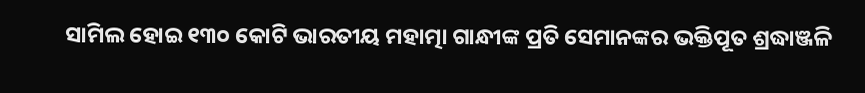ସାମିଲ ହୋଇ ୧୩୦ କୋଟି ଭାରତୀୟ ମହାତ୍ମା ଗାନ୍ଧୀଙ୍କ ପ୍ରତି ସେମାନଙ୍କର ଭକ୍ତିପୂତ ଶ୍ରଦ୍ଧାଞ୍ଜଳି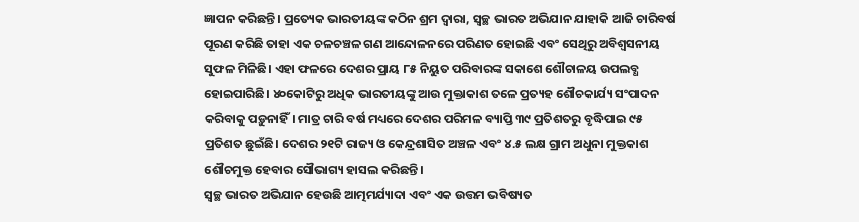ଜ୍ଞାପନ କରିଛନ୍ତି। ପ୍ରତ୍ୟେକ ଭାରତୀୟଙ୍କ କଠିନ ଶ୍ରମ ଦ୍ବାରା, ସ୍ବଚ୍ଛ ଭାରତ ଅଭିଯାନ ଯାହାକି ଆଜି ଚାରିବର୍ଷ ପୂରଣ କରିଛି ତାହା ଏକ ଚଳଚଞ୍ଚଳ ଗଣ ଆନ୍ଦୋଳନରେ ପରିଣତ ହୋଇଛି ଏବଂ ସେଥିରୁ ଅବିଶ୍ବସନୀୟ ସୁଫଳ ମିଳିଛି। ଏହା ଫଳରେ ଦେଶର ପ୍ରାୟ ୮୫ ନିୟୁତ ପରିବାରଙ୍କ ସକାଶେ ଶୌଚାଳୟ ଉପଲବ୍ଧ ହୋଇପାରିଛି। ୪୦କୋଟିରୁ ଅଧିକ ଭାରତୀୟଙ୍କୁ ଆଉ ମୁକ୍ତାକାଶ ତଳେ ପ୍ରତ୍ୟହ ଶୌଚକାର୍ଯ୍ୟ ସଂପାଦନ କରିବାକୁ ପଡ଼ୁନାହିଁ। ମାତ୍ର ଚାରି ବର୍ଷ ମଧ୍ୟରେ ଦେଶର ପରିମଳ ବ୍ୟାପ୍ତି ୩୯ ପ୍ରତିଶତରୁ ବୃଦ୍ଧିପାଇ ୯୫ ପ୍ରତିଶତ ଛୁଇଁଛି। ଦେଶର ୨୧ଟି ରାଜ୍ୟ ଓ କେନ୍ଦ୍ରଶାସିତ ଅଞ୍ଚଳ ଏବଂ ୪.୫ ଲକ୍ଷ ଗ୍ରାମ ଅଧୁନା ମୁକ୍ତକାଶ ଶୌଚମୁକ୍ତ ହେବାର ସୌଭାଗ୍ୟ ହାସଲ କରିଛନ୍ତି।
ସ୍ବଚ୍ଛ ଭାରତ ଅଭିଯାନ ହେଉଛି ଆତ୍ମମର୍ଯ୍ୟାଦା ଏବଂ ଏକ ଉତ୍ତମ ଭବିଷ୍ୟତ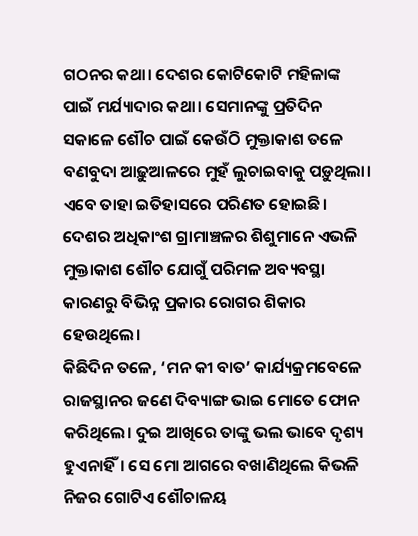ଗଠନର କଥା। ଦେଶର କୋଟିକୋଟି ମହିଳାଙ୍କ ପାଇଁ ମର୍ଯ୍ୟାଦାର କଥା। ସେମାନଙ୍କୁ ପ୍ରତିଦିନ ସକାଳେ ଶୌଚ ପାଇଁ କେଉଁଠି ମୁକ୍ତାକାଶ ତଳେ ବଣବୁଦା ଆଢ଼ୁଆଳରେ ମୁହଁ ଲୁଚାଇବାକୁ ପଡ଼ୁଥିଲା। ଏବେ ତାହା ଇତିହାସରେ ପରିଣତ ହୋଇଛି। ଦେଶର ଅଧିକାଂଶ ଗ୍ରାମାଞ୍ଚଳର ଶିଶୁମାନେ ଏଭଳି ମୁକ୍ତାକାଶ ଶୌଚ ଯୋଗୁଁ ପରିମଳ ଅବ୍ୟବସ୍ଥା କାରଣରୁ ବିଭିନ୍ନ ପ୍ରକାର ରୋଗର ଶିକାର ହେଉଥିଲେ।
କିଛିଦିନ ତଳେ, ‘ମନ କୀ ବାତ’ କାର୍ଯ୍ୟକ୍ରମବେଳେ ରାଜସ୍ଥାନର ଜଣେ ଦିବ୍ୟାଙ୍ଗ ଭାଇ ମୋତେ ଫୋନ କରିଥିଲେ। ଦୁଇ ଆଖିରେ ତାଙ୍କୁ ଭଲ ଭାବେ ଦୃଶ୍ୟ ହୁଏନାହିଁ। ସେ ମୋ ଆଗରେ ବଖାଣିଥିଲେ କିଭଳି ନିଜର ଗୋଟିଏ ଶୌଚାଳୟ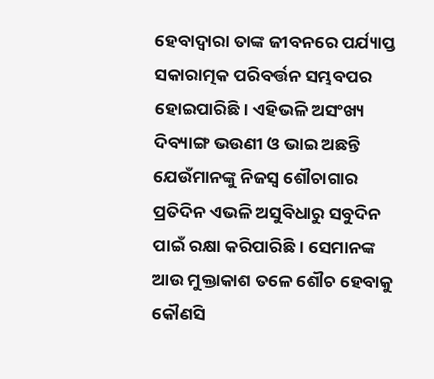ହେବାଦ୍ବାରା ତାଙ୍କ ଜୀବନରେ ପର୍ଯ୍ୟାପ୍ତ ସକାରାତ୍ମକ ପରିବର୍ତ୍ତନ ସମ୍ଭବପର ହୋଇପାରିଛି। ଏହିଭଳି ଅସଂଖ୍ୟ ଦିବ୍ୟାଙ୍ଗ ଭଉଣୀ ଓ ଭାଇ ଅଛନ୍ତି ଯେଉଁମାନଙ୍କୁ ନିଜସ୍ବ ଶୌଚାଗାର ପ୍ରତିଦିନ ଏଭଳି ଅସୁବିଧାରୁ ସବୁଦିନ ପାଇଁ ରକ୍ଷା କରିପାରିଛି। ସେମାନଙ୍କ ଆଉ ମୁକ୍ତାକାଶ ତଳେ ଶୌଚ ହେବାକୁ କୌଣସି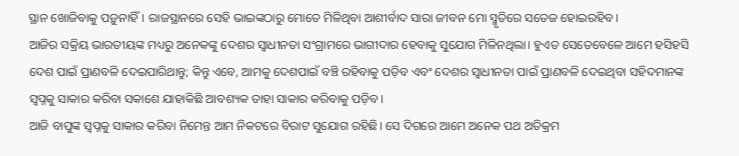ସ୍ଥାନ ଖୋଜିବାକୁ ପଡ଼ୁନାହିଁ। ରାଜସ୍ଥାନରେ ସେହି ଭାଇଙ୍କଠାରୁ ମୋତେ ମିଳିଥିବା ଆଶୀର୍ବାଦ ସାରା ଜୀବନ ମୋ ସ୍ମୃତିରେ ସତେଜ ହୋଇରହିବ।
ଆଜିର ସକ୍ରିୟ ଭାରତୀୟଙ୍କ ମଧ୍ୟରୁ ଅନେକଙ୍କୁ ଦେଶର ସ୍ବାଧୀନତା ସଂଗ୍ରାମରେ ଭାଗୀଦାର ହେବାକୁ ସୁଯୋଗ ମିଳିନଥିଲା। ହୁଏତ ସେତେବେଳେ ଆମେ ହସିହସି ଦେଶ ପାଇଁ ପ୍ରାଣବଳି ଦେଇପାରିଥାନ୍ତୁ; କିନ୍ତୁ ଏବେ, ଆମକୁ ଦେଶପାଇଁ ବଞ୍ଚି ରହିବାକୁ ପଡ଼ିବ ଏବଂ ଦେଶର ସ୍ବାଧୀନତା ପାଇଁ ପ୍ରାଣବଳି ଦେଇଥିବା ସହିଦମାନଙ୍କ ସ୍ବପ୍ନକୁ ସାକାର କରିବା ସକାଶେ ଯାହାକିଛି ଆବଶ୍ୟକ ତାହା ସାକାର କରିବାକୁ ପଡ଼ିବ।
ଆଜି ବାପୁଙ୍କ ସ୍ବପ୍ନକୁ ସାକାର କରିବା ନିମ‌େ‌ନ୍ତ ଆମ ନିକଟରେ ବିରାଟ ସୁଯୋଗ ରହିଛି। ସେ ଦିଗରେ ଆମେ ଅନେକ ପଥ ଅତିକ୍ରମ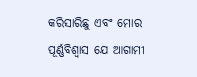କରିସାରିଛୁ ଏବଂ ମୋର ପୂର୍ଣ୍ଣବିଶ୍ବାସ ଯେ ଆଗାମୀ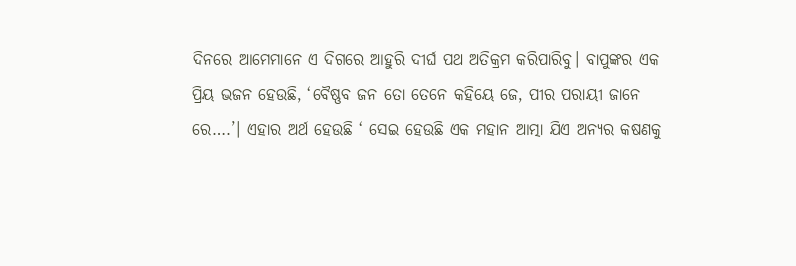ଦିନରେ ଆମେମାନେ ଏ ଦିଗରେ ଆହୁରି ଦୀର୍ଘ ପଥ ଅତିକ୍ରମ କରିପାରିବୁ। ବାପୁଙ୍କର ଏକ ପ୍ରିୟ ଭଜନ ହେଉଛି, ‘ବୈଷ୍ଣବ ଜନ ତୋ ତେନେ କହିୟେ ଜେ, ପୀର ପରାୟୀ ଜାନେ ରେ….’। ଏହାର ଅର୍ଥ ହେଉଛି ‘ ସେଇ ହେଉଛି ଏକ ମହାନ ଆତ୍ମା ଯିଏ ଅନ୍ୟର କଷଣକୁ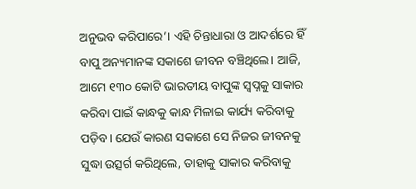ଅନୁଭବ କରିପାରେ’। ଏହି ଚିନ୍ତାଧାରା ଓ ଆଦର୍ଶରେ ହିଁ ବାପୁ ଅନ୍ୟମାନଙ୍କ ସକାଶେ ଜୀବନ ବଞ୍ଚିଥିଲେ। ଆଜି, ଆମେ ୧୩୦ କୋଟି ଭାରତୀୟ ବାପୁଙ୍କ ସ୍ବପ୍ନକୁ ସାକାର କରିବା ପାଇଁ କାନ୍ଧକୁ କାନ୍ଧ ମିଳାଇ କାର୍ଯ୍ୟ କରିବାକୁ ପଡ଼ିବ। ଯେଉଁ କାରଣ ସକାଶେ ସେ ନିଜର ଜୀବନକୁ ସୁଦ୍ଧା ଉତ୍ସର୍ଗ କରିଥିଲେ, ତାହାକୁ ସାକାର କରିବାକୁ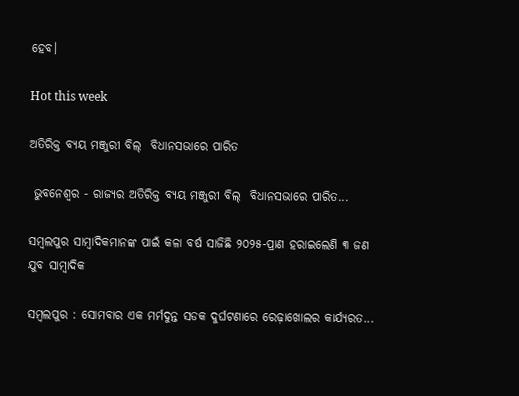ହେବ।

Hot this week

ଅତିରିକ୍ତ ବ୍ୟୟ ମଞ୍ଜୁରୀ ବିଲ୍  ବିଧାନସଭାରେ ପାରିତ

 ଭୁବନେଶ୍ୱର - ରାଜ୍ୟର ଅତିରିକ୍ତ ବ୍ୟୟ ମଞ୍ଜୁରୀ ବିଲ୍  ବିଧାନସଭାରେ ପାରିତ...

ସମ୍ବଲପୁର ସାମ୍ବାଦିକମାନଙ୍କ ପାଇଁ କଳା ବର୍ଷ ସାଜିଛି ୨୦୨୫-ପ୍ରାଣ ହରାଇଲେଣି ୩ ଜଣ ଯୁବ ସାମ୍ବାଦିକ

ସମ୍ବଲପୁର : ସୋମବାର ଏକ ମର୍ମଦୁନ୍ତ ସଡକ ଦୁର୍ଘଟଣାରେ ରେଢ଼ାଖୋଲର କାର୍ଯ୍ୟରତ...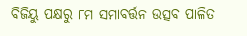ବିଜିୟୁ ପକ୍ଷରୁ ୮ମ ସମାବର୍ତ୍ତନ ଉତ୍ସବ ପାଳିତ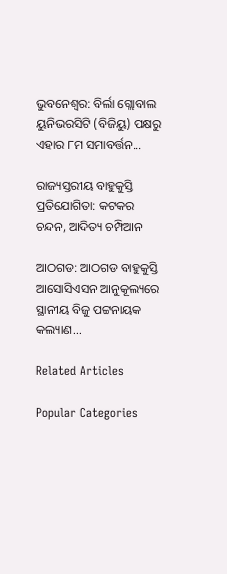ଭୁବନେଶ୍ୱର: ବିର୍ଲା ଗ୍ଲୋବାଲ ୟୁନିଭରସିଟି (ବିଜିୟୁ) ପକ୍ଷରୁ ଏହାର ୮ମ ସମାବର୍ତ୍ତନ...

ରାଜ୍ୟସ୍ତରୀୟ ବାହୁକୁସ୍ତି ପ୍ରତିଯୋଗିତା: କଟକର ଚନ୍ଦନ, ଆଦିତ୍ୟ ଚମ୍ପିଆନ

ଆଠଗଡ: ଆଠଗଡ ବାହୁକୁସ୍ତି ଆସୋସିଏସନ ଆନୁକୂଲ୍ୟରେ ସ୍ଥାନୀୟ ବିଜୁ ପଟ୍ଟନାୟକ କଲ୍ୟାଣ...

Related Articles

Popular Categories